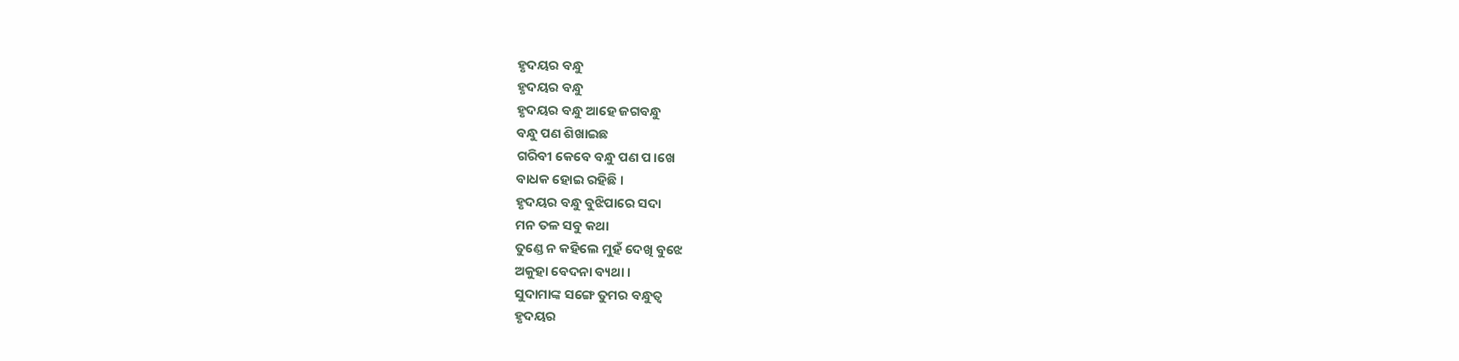ହୃଦୟର ବନ୍ଧୁ
ହୃଦୟର ବନ୍ଧୁ
ହୃଦୟର ବନ୍ଧୁ ଆହେ ଜଗବନ୍ଧୁ
ବନ୍ଧୁ ପଣ ଶିଖାଇଛ
ଗରିବୀ କେବେ ବନ୍ଧୁ ପଣ ପ।ଖେ
ବାଧକ ହୋଇ ରହିଛି ।
ହୃଦୟର ବନ୍ଧୁ ବୁଝିପାରେ ସଦା
ମନ ତଳ ସବୁ କଥା
ତୁଣ୍ଡେ ନ କହିଲେ ମୁହଁ ଦେଖି ବୁଝେ
ଅକୁହା ବେଦନା ବ୍ୟଥା ।
ସୁଦାମାଙ୍କ ସଙ୍ଗେ ତୁମର ବନ୍ଧୁତ୍ୱ
ହୃଦୟର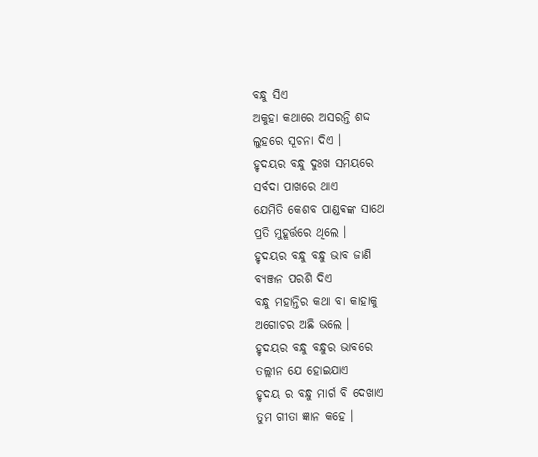ବନ୍ଧୁ ସିଏ
ଅକୁହା କଥାରେ ଅସରନ୍ତି ଶଦ୍ଦ
ଲୁହରେ ସୂଚନା ଦିଏ ।
ହୃଦୟର ବନ୍ଧୁ ଦୁଃଖ ସମୟରେ
ସର୍ବଦା ପାଖରେ ଥାଏ
ଯେମିତି କେଶବ ପାଣ୍ଡଵଙ୍କ ସାଥେ
ପ୍ରତି ମୁହୂର୍ତ୍ତରେ ଥିଲେ ।
ହୃଦୟର ବନ୍ଧୁ ବନ୍ଧୁ ଭାବ ଜାଣି
ବ୍ୟଞ୍ଜନ ପରଶି ଦିଏ
ବନ୍ଧୁ ମହାନ୍ତିର କଥା ବା କାହାକୁ
ଅଗୋଚର ଅଛି ଭଲେ ।
ହୃଦୟର ବନ୍ଧୁ ବନ୍ଧୁର ଭାବରେ
ତଲ୍ଲୀନ ଯେ ହୋଇଯାଏ
ହୃଦୟ ର ବନ୍ଧୁ ମାର୍ଗ ବି ଦେଖାଏ
ତୁମ ଗୀତା ଜ୍ଞାନ କହେ ।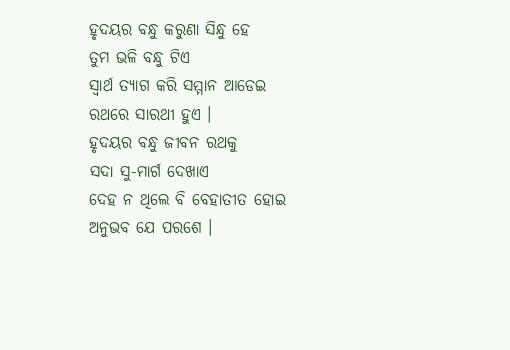ହୃଦୟର ବନ୍ଧୁ କରୁଣା ସିନ୍ଧୁ ହେ
ତୁମ ଭଳି ବନ୍ଧୁ ଟିଏ
ସ୍ଵାର୍ଥ ତ୍ୟାଗ କରି ସମ୍ମାନ ଆଡେଇ
ରଥରେ ସାରଥୀ ହୁଏ ।
ହୃଦୟର ବନ୍ଧୁ ଜୀବନ ରଥକୁ
ସଦା ସୁ-ମାର୍ଗ ଦେଖାଏ
ଦେହ ନ ଥିଲେ ବି ବେହାତୀତ ହୋଇ
ଅନୁଭବ ଯେ ପରଶେ ।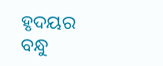ହୃଦୟର ବନ୍ଧୁ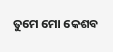ତୁମେ ମୋ କେଶବ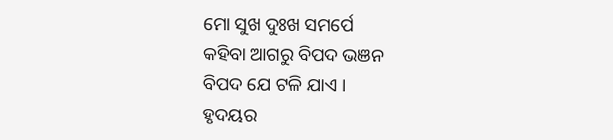ମୋ ସୁଖ ଦୁଃଖ ସମର୍ପେ
କହିବା ଆଗରୁ ବିପଦ ଭଞନ
ବିପଦ ଯେ ଟଳି ଯାଏ ।
ହୃଦୟର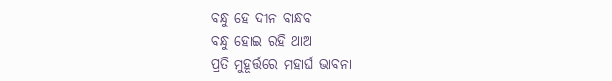ବନ୍ଧୁ ହେ ଦୀନ ବାନ୍ଧବ
ବନ୍ଧୁ ହୋଇ ରହି ଥାଅ
ପ୍ରତି ମୁହୂର୍ତ୍ତରେ ମହାର୍ଘ ଭାବନା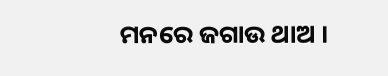ମନରେ ଜଗାଉ ଥାଅ ।